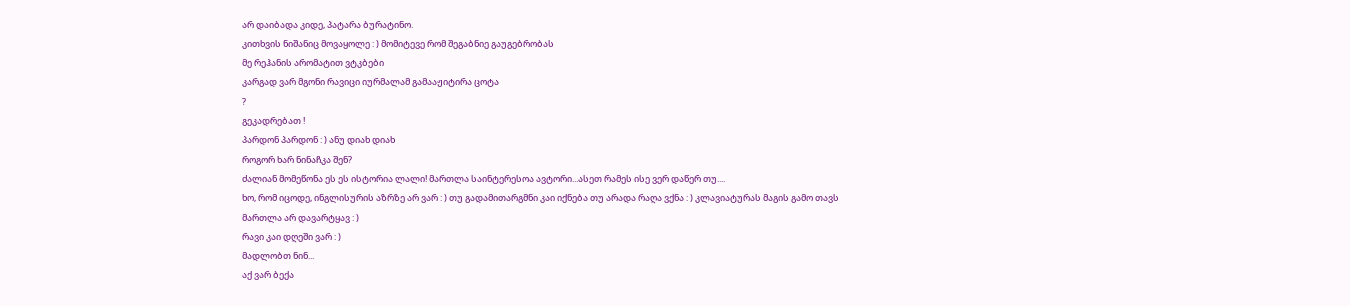არ დაიბადა კიდე, პატარა ბურატინო.
კითხვის ნიშანიც მოვაყოლე : ) მომიტევე რომ შეგაბნიე გაუგებრობას
მე რეჰანის არომატით ვტკბები
კარგად ვარ მგონი რავიცი იურმალამ გამააჟიტირა ცოტა
?
გეკადრებათ !
პარდონ პარდონ : ) ანუ დიახ დიახ
როგორ ხარ ნინაჩკა შენ?
ძალიან მომეწონა ეს ეს ისტორია ლალი! მართლა საინტერესოა ავტორი...ასეთ რამეს ისე ვერ დაწერ თუ....
ხო, რომ იცოდე, ინგლისურის აზრზე არ ვარ : ) თუ გადამითარგმნი კაი იქნება თუ არადა რაღა ვქნა : ) კლავიატურას მაგის გამო თავს მართლა არ დავარტყავ : )
რავი კაი დღეში ვარ : )
მადლობთ ნინ...
აქ ვარ ბექა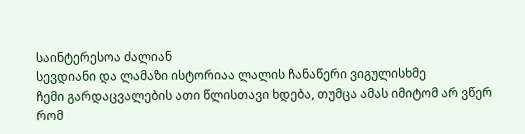საინტერესოა ძალიან
სევდიანი და ლამაზი ისტორიაა ლალის ჩანაწერი ვიგულისხმე
ჩემი გარდაცვალების ათი წლისთავი ხდება, თუმცა ამას იმიტომ არ ვწერ რომ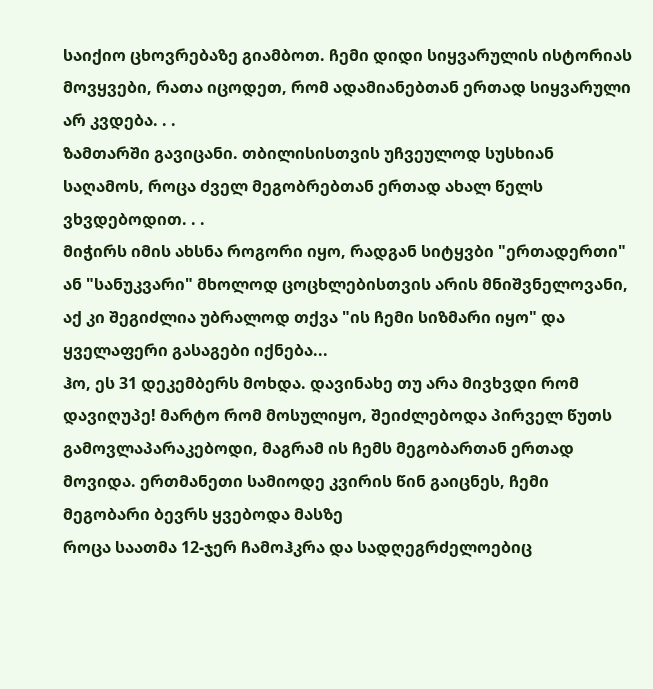საიქიო ცხოვრებაზე გიამბოთ. ჩემი დიდი სიყვარულის ისტორიას მოვყვები, რათა იცოდეთ, რომ ადამიანებთან ერთად სიყვარული არ კვდება. . .
ზამთარში გავიცანი. თბილისისთვის უჩვეულოდ სუსხიან საღამოს, როცა ძველ მეგობრებთან ერთად ახალ წელს ვხვდებოდით. . .
მიჭირს იმის ახსნა როგორი იყო, რადგან სიტყვბი "ერთადერთი" ან "სანუკვარი" მხოლოდ ცოცხლებისთვის არის მნიშვნელოვანი, აქ კი შეგიძლია უბრალოდ თქვა "ის ჩემი სიზმარი იყო" და ყველაფერი გასაგები იქნება...
ჰო, ეს 31 დეკემბერს მოხდა. დავინახე თუ არა მივხვდი რომ დავიღუპე! მარტო რომ მოსულიყო, შეიძლებოდა პირველ წუთს გამოვლაპარაკებოდი, მაგრამ ის ჩემს მეგობართან ერთად მოვიდა. ერთმანეთი სამიოდე კვირის წინ გაიცნეს, ჩემი მეგობარი ბევრს ყვებოდა მასზე
როცა საათმა 12-ჯერ ჩამოჰკრა და სადღეგრძელოებიც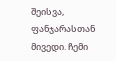შეისვა, ფანჯარასთან მივედი. ჩემი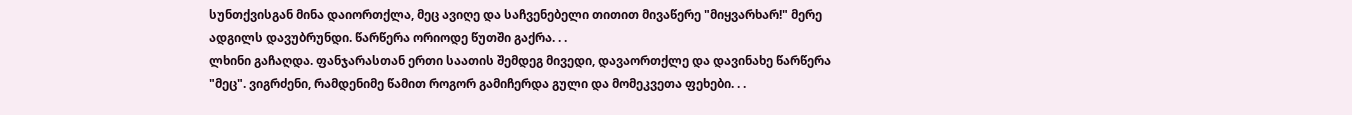სუნთქვისგან მინა დაიორთქლა, მეც ავიღე და საჩვენებელი თითით მივაწერე "მიყვარხარ!" მერე ადგილს დავუბრუნდი. წარწერა ორიოდე წუთში გაქრა. . .
ლხინი გაჩაღდა. ფანჯარასთან ერთი საათის შემდეგ მივედი, დავაორთქლე და დავინახე წარწერა "მეც". ვიგრძენი, რამდენიმე წამით როგორ გამიჩერდა გული და მომეკვეთა ფეხები. . .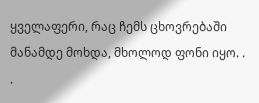ყველაფერი, რაც ჩემს ცხოვრებაში მანამდე მოხდა, მხოლოდ ფონი იყო. . .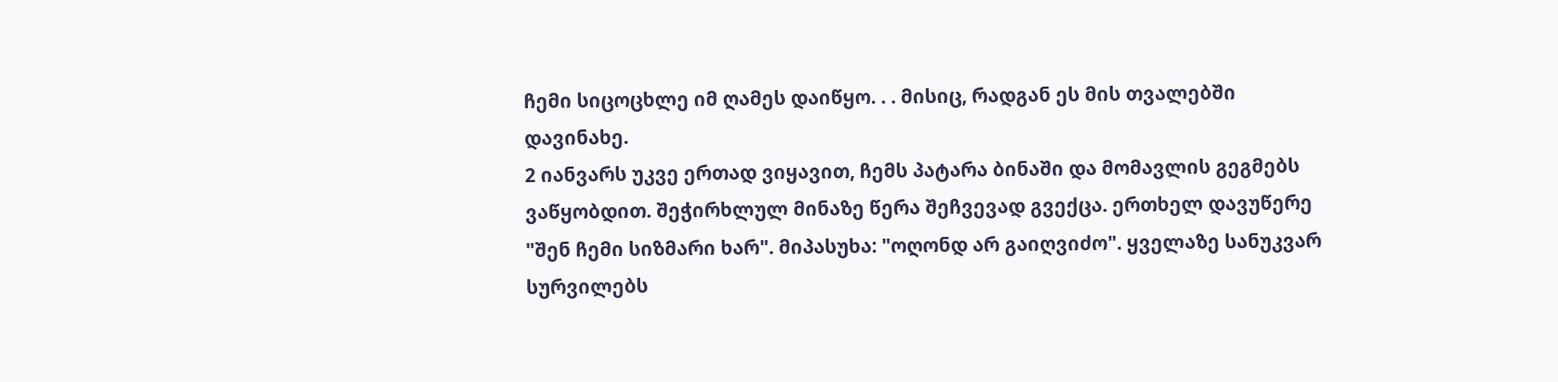ჩემი სიცოცხლე იმ ღამეს დაიწყო. . . მისიც, რადგან ეს მის თვალებში დავინახე.
2 იანვარს უკვე ერთად ვიყავით, ჩემს პატარა ბინაში და მომავლის გეგმებს ვაწყობდით. შეჭირხლულ მინაზე წერა შეჩვევად გვექცა. ერთხელ დავუწერე "შენ ჩემი სიზმარი ხარ". მიპასუხა: "ოღონდ არ გაიღვიძო". ყველაზე სანუკვარ სურვილებს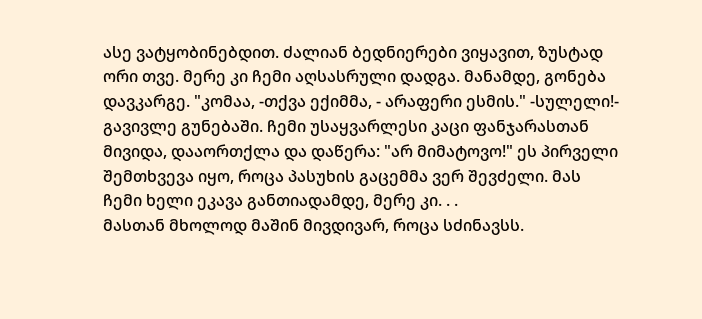ასე ვატყობინებდით. ძალიან ბედნიერები ვიყავით, ზუსტად ორი თვე. მერე კი ჩემი აღსასრული დადგა. მანამდე, გონება დავკარგე. "კომაა, -თქვა ექიმმა, - არაფერი ესმის." -სულელი!- გავივლე გუნებაში. ჩემი უსაყვარლესი კაცი ფანჯარასთან მივიდა, დააორთქლა და დაწერა: "არ მიმატოვო!" ეს პირველი შემთხვევა იყო, როცა პასუხის გაცემმა ვერ შევძელი. მას ჩემი ხელი ეკავა განთიადამდე, მერე კი. . .
მასთან მხოლოდ მაშინ მივდივარ, როცა სძინავსს.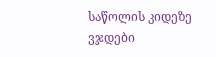საწოლის კიდეზე ვჯდები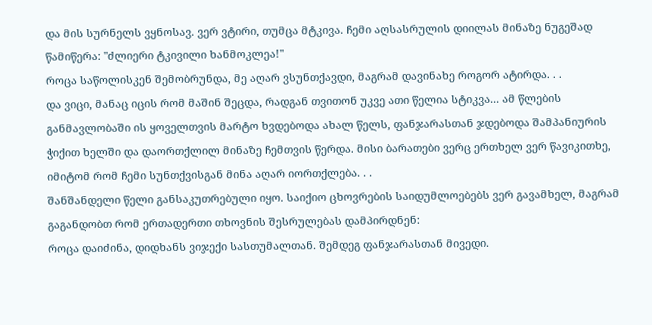და მის სურნელს ვყნოსავ. ვერ ვტირი, თუმცა მტკივა. ჩემი აღსასრულის დიილას მინაზე ნუგეშად წამიწერა: "ძლიერი ტკივილი ხანმოკლეა!"
როცა საწოლისკენ შემობრუნდა, მე აღარ ვსუნთქავდი, მაგრამ დავინახე როგორ ატირდა. . .
და ვიცი, მანაც იცის რომ მაშინ შეცდა, რადგან თვითონ უკვე ათი წელია სტიკვა... ამ წლების განმავლობაში ის ყოველთვის მარტო ხვდებოდა ახალ წელს, ფანჯარასთან ჯდებოდა შამპანიურის ჭიქით ხელში და დაორთქლილ მინაზე ჩემთვის წერდა. მისი ბარათები ვერც ერთხელ ვერ წავიკითხე, იმიტომ რომ ჩემი სუნთქვისგან მინა აღარ იორთქლება. . .
შანშანდელი წელი განსაკუთრებული იყო. საიქიო ცხოვრების საიდუმლოებებს ვერ გავამხელ, მაგრამ გაგანდობთ რომ ერთადერთი თხოვნის შესრულებას დამპირდნენ:
როცა დაიძინა, დიდხანს ვიჯექი სასთუმალთან. შემდეგ ფანჯარასთან მივედი.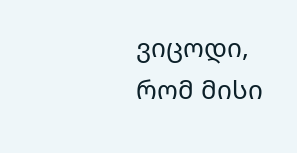ვიცოდი, რომ მისი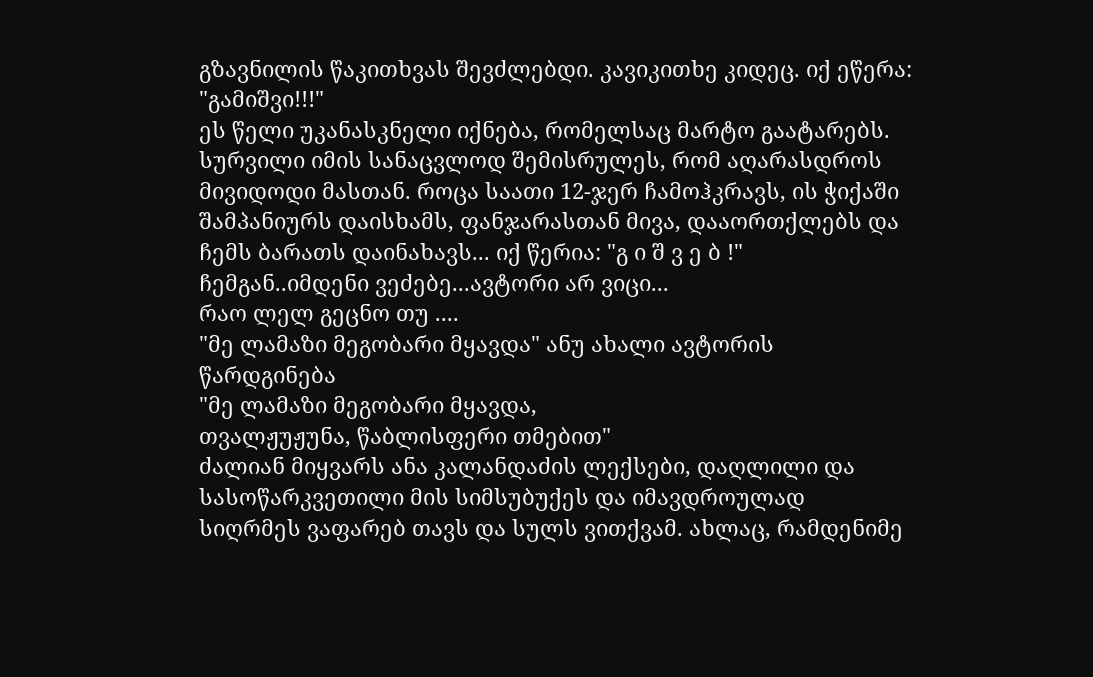გზავნილის წაკითხვას შევძლებდი. კავიკითხე კიდეც. იქ ეწერა: "გამიშვი!!!"
ეს წელი უკანასკნელი იქნება, რომელსაც მარტო გაატარებს. სურვილი იმის სანაცვლოდ შემისრულეს, რომ აღარასდროს მივიდოდი მასთან. როცა საათი 12-ჯერ ჩამოჰკრავს, ის ჭიქაში შამპანიურს დაისხამს, ფანჯარასთან მივა, დააორთქლებს და ჩემს ბარათს დაინახავს... იქ წერია: "გ ი შ ვ ე ბ !"
ჩემგან..იმდენი ვეძებე...ავტორი არ ვიცი...
რაო ლელ გეცნო თუ ....
"მე ლამაზი მეგობარი მყავდა" ანუ ახალი ავტორის წარდგინება
"მე ლამაზი მეგობარი მყავდა,
თვალჟუჟუნა, წაბლისფერი თმებით"
ძალიან მიყვარს ანა კალანდაძის ლექსები, დაღლილი და სასოწარკვეთილი მის სიმსუბუქეს და იმავდროულად სიღრმეს ვაფარებ თავს და სულს ვითქვამ. ახლაც, რამდენიმე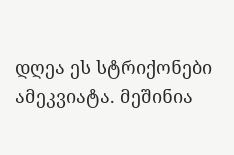დღეა ეს სტრიქონები ამეკვიატა. მეშინია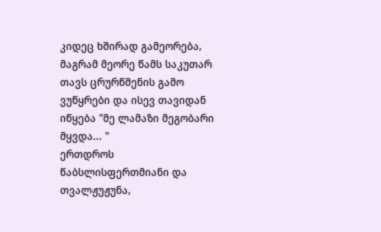კიდეც ხშირად გამეორება, მაგრამ მეორე წამს საკუთარ თავს ცრურწმენის გამო ვუწყრები და ისევ თავიდან იწყება "მე ლამაზი მეგობარი მყვდა... "
ერთდროს წაბსლისფერთმიანი და თვალჟუჟუნა,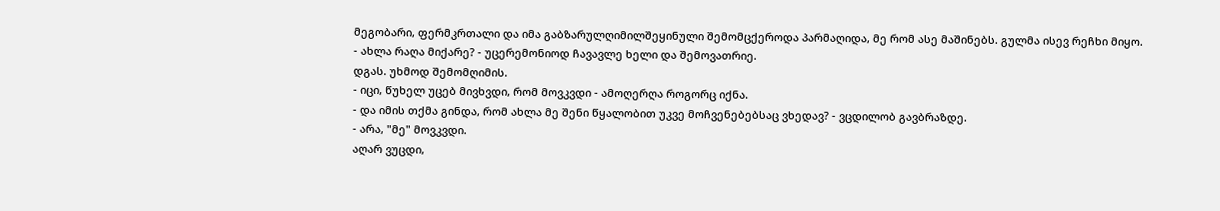მეგობარი, ფერმკრთალი და იმა გაბზარულღიმილშეყინული შემომცქეროდა პარმაღიდა, მე რომ ასე მაშინებს. გულმა ისევ რეჩხი მიყო.
- ახლა რაღა მიქარე? - უცერემონიოდ ჩავავლე ხელი და შემოვათრიე.
დგას. უხმოდ შემომღიმის.
- იცი, წუხელ უცებ მივხვდი, რომ მოვკვდი - ამოღერღა როგორც იქნა.
- და იმის თქმა გინდა, რომ ახლა მე შენი წყალობით უკვე მოჩვენებებსაც ვხედავ? - ვცდილობ გავბრაზდე.
- არა, "მე" მოვკვდი.
აღარ ვუცდი,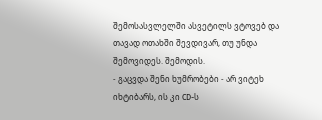შემოსასვლელში ასვეტილს ვტოვებ და თავად ოთახში შევდივარ, თუ უნდა შემოვიდეს. შემოდის.
- გაცვდა შენი ხუმრობები - არ ვიტეხ იხტიბარს, ის კი CD-ს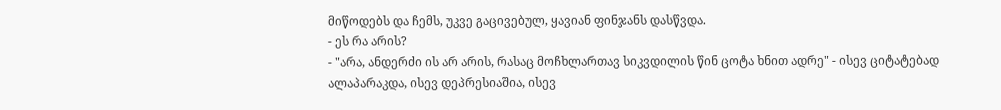მიწოდებს და ჩემს, უკვე გაცივებულ, ყავიან ფინჯანს დასწვდა.
- ეს რა არის?
- "არა, ანდერძი ის არ არის, რასაც მოჩხლართავ სიკვდილის წინ ცოტა ხნით ადრე" - ისევ ციტატებად ალაპარაკდა, ისევ დეპრესიაშია, ისევ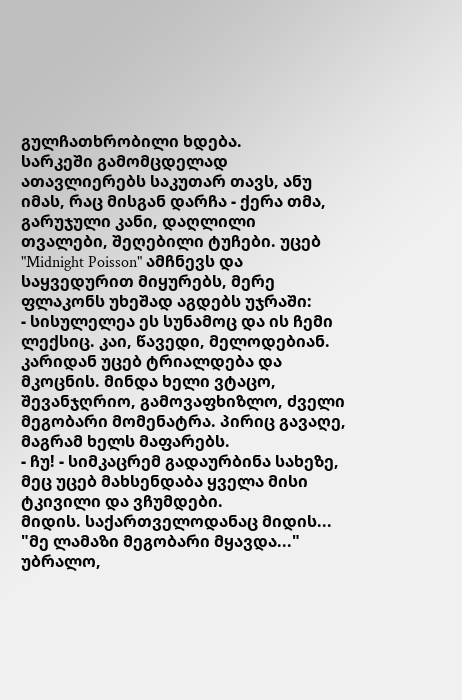გულჩათხრობილი ხდება.
სარკეში გამომცდელად ათავლიერებს საკუთარ თავს, ანუ იმას, რაც მისგან დარჩა - ქერა თმა, გარუჯული კანი, დაღლილი თვალები, შეღებილი ტუჩები. უცებ "Midnight Poisson" ამჩნევს და საყვედურით მიყურებს, მერე ფლაკონს უხეშად აგდებს უჯრაში:
- სისულელეა ეს სუნამოც და ის ჩემი ლექსიც. კაი, წავედი, მელოდებიან.
კარიდან უცებ ტრიალდება და მკოცნის. მინდა ხელი ვტაცო, შევანჯღრიო, გამოვაფხიზლო, ძველი მეგობარი მომენატრა. პირიც გავაღე, მაგრამ ხელს მაფარებს.
- ჩუ! - სიმკაცრემ გადაურბინა სახეზე, მეც უცებ მახსენდაბა ყველა მისი ტკივილი და ვჩუმდები.
მიდის. საქართველოდანაც მიდის...
"მე ლამაზი მეგობარი მყავდა..." უბრალო,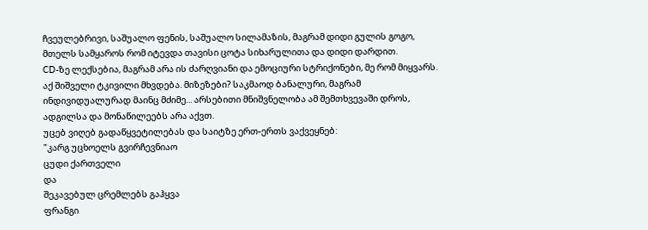ჩვეულებრივი, საშუალო ფენის, საშუალო სილამაზის, მაგრამ დიდი გულის გოგო, მთელს სამყაროს რომ იტევდა თავისი ცოტა სიხარულითა და დიდი დარდით.
CD-ზე ლექსებია, მაგრამ არა ის ძარღვიანი და ემოციური სტრიქონები, მე რომ მიყვარს. აქ შიშველი ტკივილი მხვდება. მიზეზები? საკმაოდ ბანალური, მაგრამ ინდივიდუალურად მაინც მძიმე... არსებითი მნიშვნელობა ამ შემთხვევაში დროს, ადგილსა და მონაწილეებს არა აქვთ.
უცებ ვიღებ გადაწყვეტილებას და საიტზე ერთ-ერთს ვაქვეყნებ:
"კარგ უცხოელს გვირჩევნიაო
ცუდი ქართველი
და
შეკავებულ ცრემლებს გაჰყვა
ფრანგი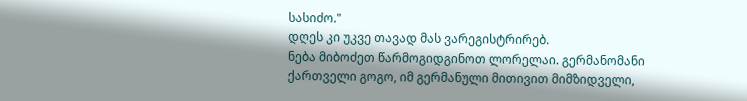სასიძო."
დღეს კი უკვე თავად მას ვარეგისტრირებ.
ნება მიბოძეთ წარმოგიდგინოთ ლორელაი. გერმანომანი ქართველი გოგო, იმ გერმანული მითივით მიმზიდველი,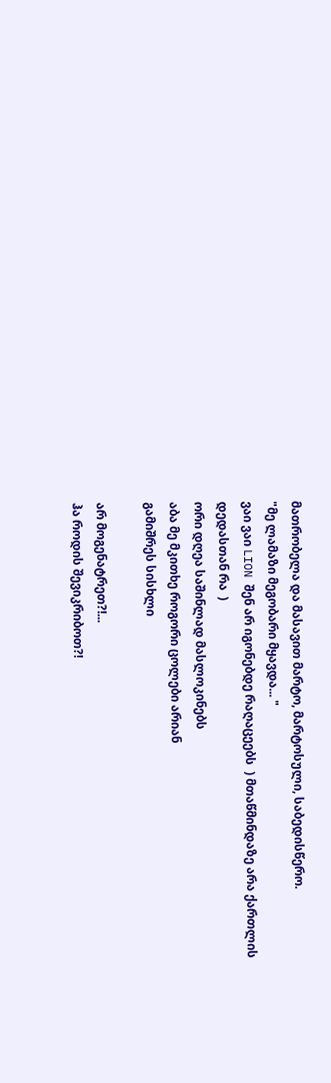მათრობელა და მასავით მარტო, მარტოსული, საბედისწერო.
"მე ლამაზი მეგობარი მყავდა... "
ვაი ვაი LION შენ არ იგონებდე რაღაცეებს  ) მთაწმინდაზე არა ქართლის დედასთან რა  )
ორი დღეა საშინლად მასლოკინებს
აბა მე მკითხე როგორი ცოლები არიან
გამიშრეს სისხლი

არ მოგენატრეთ?!...
ჰა როდის შევიკრიბოთ?!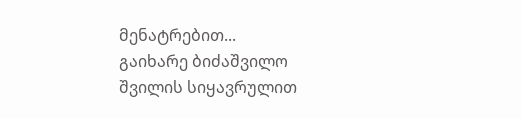მენატრებით...
გაიხარე ბიძაშვილო
შვილის სიყავრულით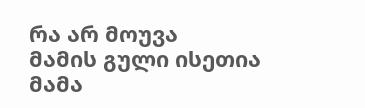რა არ მოუვა
მამის გული ისეთია
მამა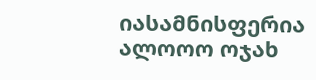იასამნისფერია
ალოოო ოჯახ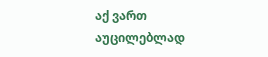აქ ვართ
აუცილებლად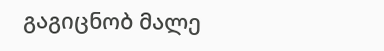გაგიცნობ მალე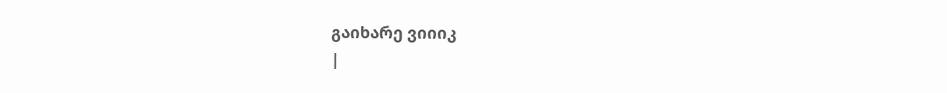გაიხარე ვიიიკ
|